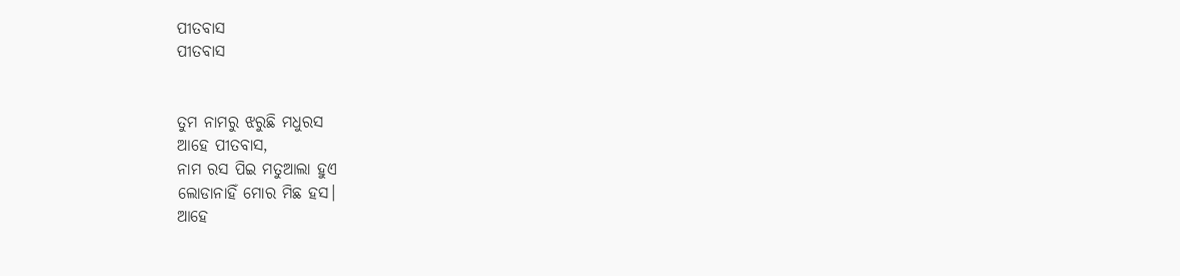ପୀତବାସ
ପୀତବାସ


ତୁମ ନାମରୁ ଝରୁଛି ମଧୁରସ
ଆହେ ପୀତବାସ,
ନାମ ରସ ପିଇ ମତୁଆଲା ହୁଏ
ଲୋଡାନାହିଁ ମୋର ମିଛ ହସ।
ଆହେ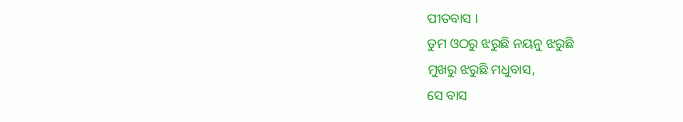ପୀତବାସ ।
ତୁମ ଓଠରୁ ଝରୁଛି ନୟନୁ ଝରୁଛି
ମୁଖରୁ ଝରୁଛି ମଧୁବାସ,
ସେ ବାସ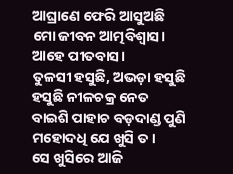ଆଘ୍ରାଣେ ଫେରି ଆସୁଅଛି
ମୋ ଜୀବନ ଆତ୍ମବିଶ୍ୱାସ।
ଆହେ ପୀତବାସ।
ତୁଳସୀ ହସୁଛି, ଅଭଡ଼ା ହସୁଛି
ହସୁଛି ନୀଳଚକ୍ର ନେତ
ବାଇଶି ପାହାଚ ବଡ଼ଦାଣ୍ଡ ପୁଣି
ମହୋଦଧି ଯେ ଖୁସି ତ।
ସେ ଖୁସିରେ ଆଜି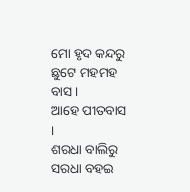ମୋ ହୃଦ କନ୍ଦରୁ
ଛୁଟେ ମହମହ ବାସ।
ଆହେ ପୀତବାସ ।
ଶରଧା ବାଲିରୁ ସରଧା ବହଇ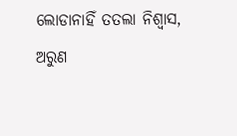ଲୋଡାନାହିଁ ତତଲା ନିଶ୍ଵାସ,
ଅରୁଣ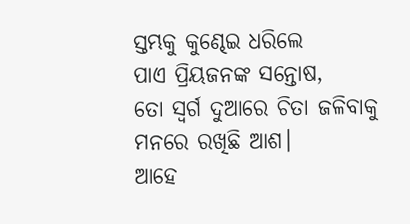ସ୍ତମ୍ଭକୁ କୁଣ୍ଢେଇ ଧରିଲେ
ପାଏ ପ୍ରିୟଜନଙ୍କ ସନ୍ତୋଷ,
ତୋ ସ୍ଵର୍ଗ ଦୁଆରେ ଚିତା ଜଳିବାକୁ
ମନରେ ରଖିଛି ଆଶ।
ଆହେ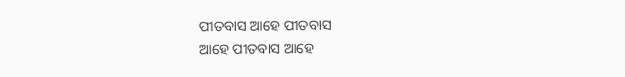ପୀତବାସ ଆହେ ପୀତବାସ
ଆହେ ପୀତବାସ ଆହେ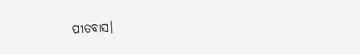ପୀତବାସ।